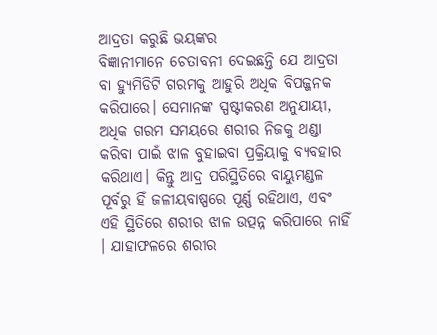ଆଦ୍ରତା କରୁଛି ଭୟଙ୍କର
ବିଜ୍ଞାନୀମାନେ ଚେତାବନୀ ଦେଇଛନ୍ତି ଯେ ଆଦ୍ରତା ବା ହ୍ୟୁମିଡିଟି ଗରମକୁ ଆହୁରି ଅଧିକ ବିପଜ୍ଜନକ କରିପାରେ। ସେମାନଙ୍କ ସ୍ପଷ୍ଟୀକରଣ ଅନୁଯାୟୀ, ଅଧିକ ଗରମ ସମୟରେ ଶରୀର ନିଜକୁ ଥଣ୍ଡା କରିବା ପାଇଁ ଝାଳ ବୁହାଇବା ପ୍ରକ୍ରିୟାକୁ ବ୍ୟବହାର କରିଥାଏ। କିନ୍ତୁ ଆଦ୍ର ପରିସ୍ଥିତିରେ ବାୟୁମଣ୍ଡଳ ପୂର୍ବରୁ ହିଁ ଜଳୀୟବାଷ୍ପରେ ପୂର୍ଣ୍ଣ ରହିଥାଏ, ଏବଂ ଏହି ସ୍ଥିତିରେ ଶରୀର ଝାଳ ଉତ୍ପନ୍ନ କରିପାରେ ନାହିଁ । ଯାହାଫଳରେ ଶରୀର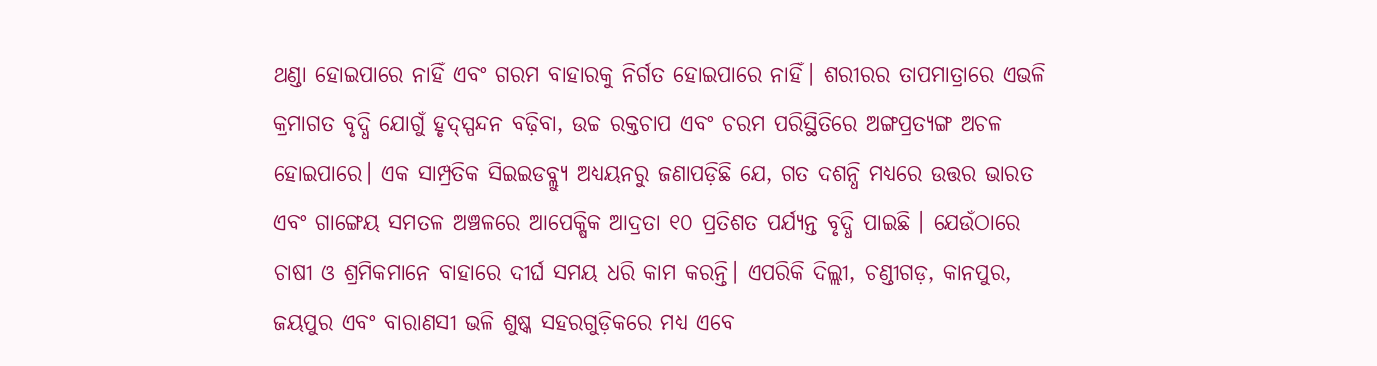ଥଣ୍ଡା ହୋଇପାରେ ନାହିଁ ଏବଂ ଗରମ ବାହାରକୁ ନିର୍ଗତ ହୋଇପାରେ ନାହିଁ। ଶରୀରର ତାପମାତ୍ରାରେ ଏଭଳି କ୍ରମାଗତ ବୃଦ୍ଧି ଯୋଗୁଁ ହୃଦ୍ସ୍ପନ୍ଦନ ବଢ଼ିବା, ଉଚ୍ଚ ରକ୍ତଚାପ ଏବଂ ଚରମ ପରିସ୍ଥିତିରେ ଅଙ୍ଗପ୍ରତ୍ୟଙ୍ଗ ଅଚଳ ହୋଇପାରେ। ଏକ ସାମ୍ପ୍ରତିକ ସିଇଇଡବ୍ଲ୍ୟୁ ଅଧ୍ୟୟନରୁ ଜଣାପଡ଼ିଛି ଯେ, ଗତ ଦଶନ୍ଧି ମଧ୍ୟରେ ଉତ୍ତର ଭାରତ ଏବଂ ଗାଙ୍ଗେୟ ସମତଳ ଅଞ୍ଚଳରେ ଆପେକ୍ଷିକ ଆଦ୍ରତା ୧୦ ପ୍ରତିଶତ ପର୍ଯ୍ୟନ୍ତ ବୃଦ୍ଧି ପାଇଛି । ଯେଉଁଠାରେ ଚାଷୀ ଓ ଶ୍ରମିକମାନେ ବାହାରେ ଦୀର୍ଘ ସମୟ ଧରି କାମ କରନ୍ତି। ଏପରିକି ଦିଲ୍ଲୀ, ଚଣ୍ଡୀଗଡ଼, କାନପୁର, ଜୟପୁର ଏବଂ ବାରାଣସୀ ଭଳି ଶୁଷ୍କ ସହରଗୁଡ଼ିକରେ ମଧ୍ୟ ଏବେ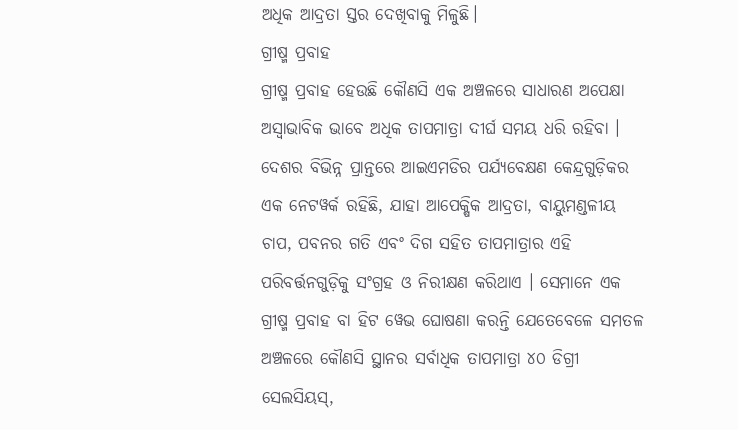ଅଧିକ ଆଦ୍ରତା ସ୍ତର ଦେଖିବାକୁ ମିଳୁଛି।
ଗ୍ରୀଷ୍ମ ପ୍ରବାହ
ଗ୍ରୀଷ୍ମ ପ୍ରବାହ ହେଉଛି କୌଣସି ଏକ ଅଞ୍ଚଳରେ ସାଧାରଣ ଅପେକ୍ଷା ଅସ୍ବାଭାବିକ ଭାବେ ଅଧିକ ତାପମାତ୍ରା ଦୀର୍ଘ ସମୟ ଧରି ରହିବା । ଦେଶର ବିଭିନ୍ନ ପ୍ରାନ୍ତରେ ଆଇଏମଡିର ପର୍ଯ୍ୟବେକ୍ଷଣ କେନ୍ଦ୍ରଗୁଡ଼ିକର ଏକ ନେଟୱର୍କ ରହିଛି, ଯାହା ଆପେକ୍ଷିକ ଆଦ୍ରତା, ବାୟୁମଣ୍ଡଳୀୟ ଚାପ, ପବନର ଗତି ଏବଂ ଦିଗ ସହିତ ତାପମାତ୍ରାର ଏହି ପରିବର୍ତ୍ତନଗୁଡ଼ିକୁ ସଂଗ୍ରହ ଓ ନିରୀକ୍ଷଣ କରିଥାଏ । ସେମାନେ ଏକ ଗ୍ରୀଷ୍ମ ପ୍ରବାହ ବା ହିଟ ୱେଭ ଘୋଷଣା କରନ୍ତି ଯେତେବେଳେ ସମତଳ ଅଞ୍ଚଳରେ କୌଣସି ସ୍ଥାନର ସର୍ବାଧିକ ତାପମାତ୍ରା ୪୦ ଡିଗ୍ରୀ ସେଲସିୟସ୍,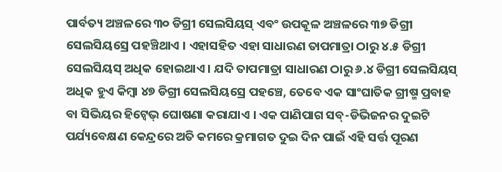ପାର୍ବତ୍ୟ ଅଞ୍ଚଳରେ ୩୦ ଡିଗ୍ରୀ ସେଲସିୟସ୍ ଏବଂ ଉପକୂଳ ଅଞ୍ଚଳରେ ୩୭ ଡିଗ୍ରୀ ସେଲସିୟସ୍ରେ ପହଞ୍ଚିଥାଏ । ଏହାସହିତ ଏହା ସାଧାରଣ ତାପମାତ୍ରା ଠାରୁ ୪.୫ ଡିଗ୍ରୀ ସେଲସିୟସ୍ ଅଧିକ ହୋଇଥାଏ । ଯଦି ତାପମାତ୍ରା ସାଧାରଣ ଠାରୁ ୬.୪ ଡିଗ୍ରୀ ସେଲସିୟସ୍ ଅଧିକ ହୁଏ କିମ୍ବା ୪୭ ଡିଗ୍ରୀ ସେଲସିୟସ୍ରେ ପହଞ୍ଚେ, ତେବେ ଏକ ସାଂଘାତିକ ଗ୍ରୀଷ୍ମ ପ୍ରବାହ ବା ସିଭିୟର ହିଟ୍ୱେଭ୍ ଘୋଷଣା କରାଯାଏ । ଏକ ପାଣିପାଗ ସବ୍-ଡିଭିଜନର ଦୁଇଟି ପର୍ଯ୍ୟବେକ୍ଷଣ କେନ୍ଦ୍ରରେ ଅତି କମରେ କ୍ରମାଗତ ଦୁଇ ଦିନ ପାଇଁ ଏହି ସର୍ତ୍ତ ପୂରଣ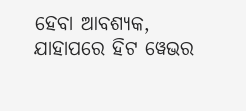ହେବା ଆବଶ୍ୟକ, ଯାହାପରେ ହିଟ ୱେଭର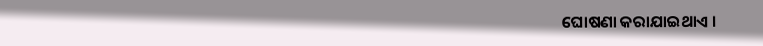ଘୋଷଣା କରାଯାଇଥାଏ ।